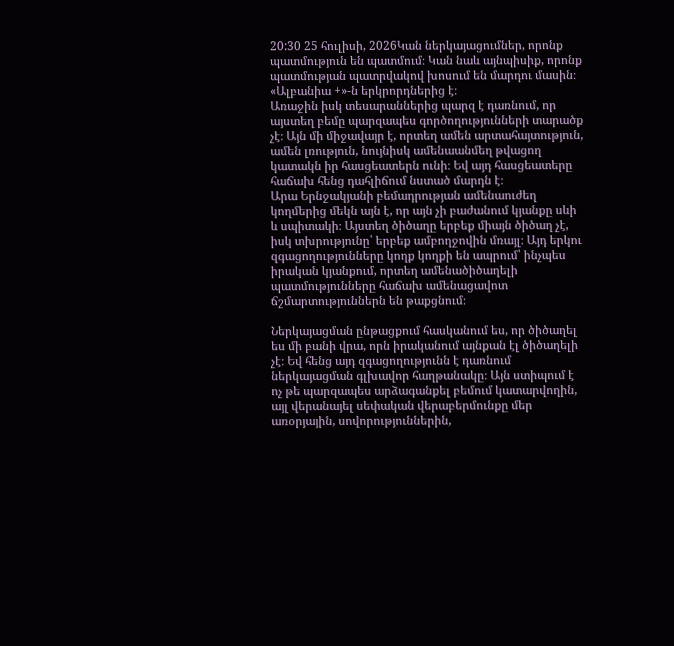20:30 25 հուլիսի, 2026Կան ներկայացումներ, որոնք պատմություն են պատմում։ Կան նաև այնպիսիք, որոնք պատմության պատրվակով խոսում են մարդու մասին։ «Ալբանիա +»-ն երկրորդներից է։
Առաջին իսկ տեսարաններից պարզ է դառնում, որ այստեղ բեմը պարզապես գործողությունների տարածք չէ։ Այն մի միջավայր է, որտեղ ամեն արտահայտություն, ամեն լռություն, նույնիսկ ամենաանմեղ թվացող կատակն իր հասցեատերն ունի։ Եվ այդ հասցեատերը հաճախ հենց դահլիճում նստած մարդն է։
Արա Երնջակյանի բեմադրության ամենաուժեղ կողմերից մեկն այն է, որ այն չի բաժանում կյանքը սևի և սպիտակի։ Այստեղ ծիծաղը երբեք միայն ծիծաղ չէ, իսկ տխրությունը՝ երբեք ամբողջովին մռայլ։ Այդ երկու զգացողությունները կողք կողքի են ապրում՝ ինչպես իրական կյանքում, որտեղ ամենածիծաղելի պատմությունները հաճախ ամենացավոտ ճշմարտություններն են թաքցնում։

Ներկայացման ընթացքում հասկանում ես, որ ծիծաղել ես մի բանի վրա, որն իրականում այնքան էլ ծիծաղելի չէ։ Եվ հենց այդ զգացողությունն է դառնում ներկայացման գլխավոր հաղթանակը։ Այն ստիպում է ոչ թե պարզապես արձագանքել բեմում կատարվողին, այլ վերանայել սեփական վերաբերմունքը մեր առօրյային, սովորություններին,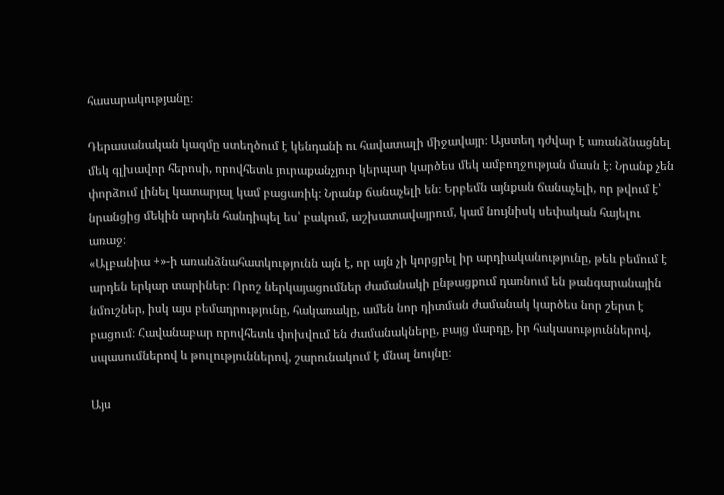հասարակությանը։

Դերասանական կազմը ստեղծում է կենդանի ու հավատալի միջավայր։ Այստեղ դժվար է առանձնացնել մեկ գլխավոր հերոսի, որովհետև յուրաքանչյուր կերպար կարծես մեկ ամբողջության մասն է։ Նրանք չեն փորձում լինել կատարյալ կամ բացառիկ։ Նրանք ճանաչելի են։ Երբեմն այնքան ճանաչելի, որ թվում է՝ նրանցից մեկին արդեն հանդիպել ես՝ բակում, աշխատավայրում, կամ նույնիսկ սեփական հայելու առաջ։
«Ալբանիա +»-ի առանձնահատկությունն այն է, որ այն չի կորցրել իր արդիականությունը, թեև բեմում է արդեն երկար տարիներ։ Որոշ ներկայացումներ ժամանակի ընթացքում դառնում են թանգարանային նմուշներ, իսկ այս բեմադրությունը, հակառակը, ամեն նոր դիտման ժամանակ կարծես նոր շերտ է բացում։ Հավանաբար որովհետև փոխվում են ժամանակները, բայց մարդը, իր հակասություններով, սպասումներով և թուլություններով, շարունակում է մնալ նույնը։

Այս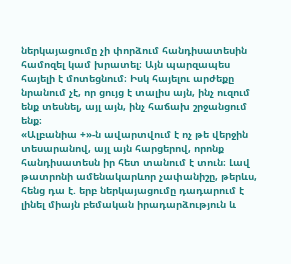ներկայացումը չի փորձում հանդիսատեսին համոզել կամ խրատել։ Այն պարզապես հայելի է մոտեցնում։ Իսկ հայելու արժեքը նրանում չէ, որ ցույց է տալիս այն, ինչ ուզում ենք տեսնել, այլ այն, ինչ հաճախ շրջանցում ենք։
«Ալբանիա +»-ն ավարտվում է ոչ թե վերջին տեսարանով, այլ այն հարցերով, որոնք հանդիսատեսն իր հետ տանում է տուն։ Լավ թատրոնի ամենակարևոր չափանիշը, թերևս, հենց դա է. երբ ներկայացումը դադարում է լինել միայն բեմական իրադարձություն և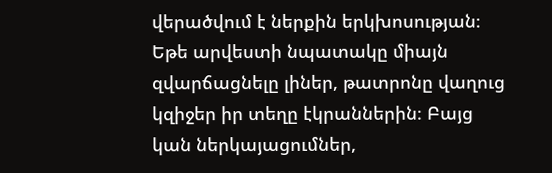վերածվում է ներքին երկխոսության։
Եթե արվեստի նպատակը միայն զվարճացնելը լիներ, թատրոնը վաղուց կզիջեր իր տեղը էկրաններին։ Բայց կան ներկայացումներ,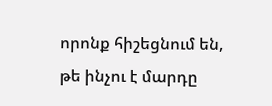որոնք հիշեցնում են, թե ինչու է մարդը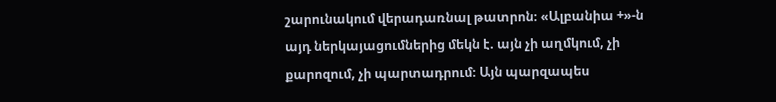շարունակում վերադառնալ թատրոն։ «Ալբանիա +»-ն այդ ներկայացումներից մեկն է. այն չի աղմկում, չի քարոզում, չի պարտադրում։ Այն պարզապես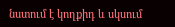նստում է կողքիդ և սկսում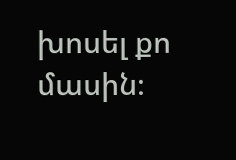խոսել քո մասին։